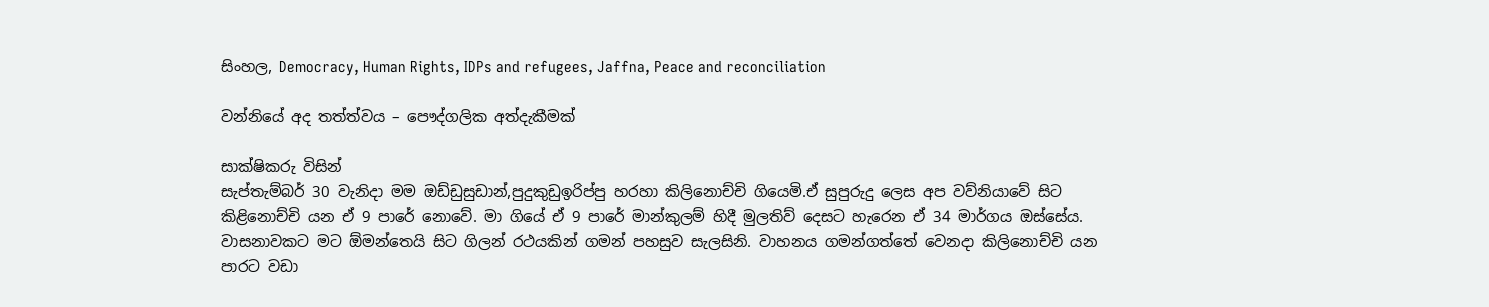සිංහල, Democracy, Human Rights, IDPs and refugees, Jaffna, Peace and reconciliation

වන්නියේ අද තත්ත්වය – පෞද්ගලික අත්දැකීමක්

සාක්ෂිකරු විසින්
සැප්තැම්බර් 30 වැනිදා මම ඔඩ්ඩුසුඩාන්,පුදුකුඩුඉරිප්පු හරහා කිලිනොච්චි ගියෙමි.ඒ සුපුරුදු ලෙස අප වව්නියාවේ සිට කිළිනොච්චි යන ඒ 9 පාරේ නොවේ. මා ගියේ ඒ 9 පාරේ මාන්කුලම් හිදී මුලතිව් දෙසට හැරෙන ඒ 34 මාර්ගය ඔස්සේය.
වාසනාවකට මට ඕමන්තෙයි සිට ගිලන් රථයකින් ගමන් පහසුව සැලසිනි. වාහනය ගමන්ගත්තේ වෙනදා කිලිනොච්චි යන පාරට වඩා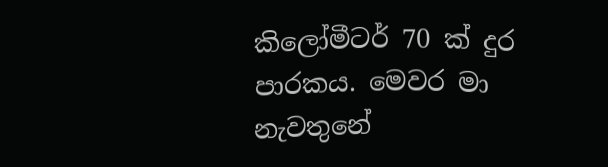කිලෝමීටර් 70 ක් දුර පාරකය. මෙවර මා නැවතුනේ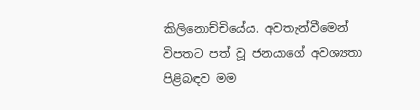කිලිනොච්චියේය. අවතැන්වීමෙන් විපතට පත් වූ ජනයාගේ අවශ්‍යතා පිළිබඳව මම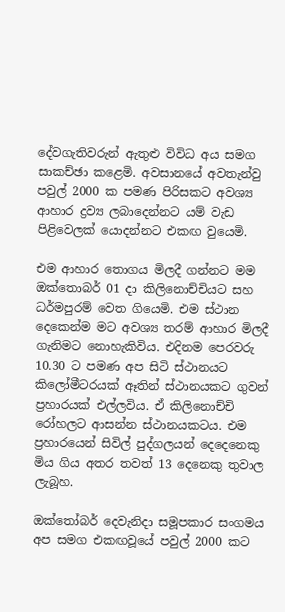දේවගැතිවරුන් ඇතුළු විවිධ අය සමග සාකච්ඡා කළෙමි. අවසානයේ අවතැන්වු පවුල් 2000 ක පමණ පිරිසකට අවශ්‍ය ආහාර ද්‍රව්‍ය ලබාදෙන්නට යම් වැඩ පිළිවෙලක් යොදන්නට එකඟ වුයෙමි.

එම ආහාර තොගය මිලදී ගන්නට මම ඔක්තොබර් 01 දා කිලිනොච්චියට සහ ධර්මපුරම් වෙත ගියෙමි. එම ස්ථාන දෙකෙන්ම මට අවශ්‍ය තරම් ආහාර මිලදී ගැනිමට නොහැකිවිය. එදිනම පෙරවරු 10.30 ට පමණ අප සිටි ස්ථානයට කිලෝමීටරයක් ඈතින් ස්ථානයකට ගුවන් ප්‍රහාරයක් එල්ලවිය. ඒ කිලිනොච්චි රෝහලට ආසන්න ස්ථානයකටය. එම ප්‍රහාරයෙන් සිවිල් පුද්ගලයන් දෙදෙනෙකු මිය ගිය අතර තවත් 13 දෙනෙකු තුවාල ලැබූහ.

ඔක්තෝබර් දෙවැනිදා සමූපකාර සංගමය අප සමග එකඟවූයේ පවුල් 2000 කට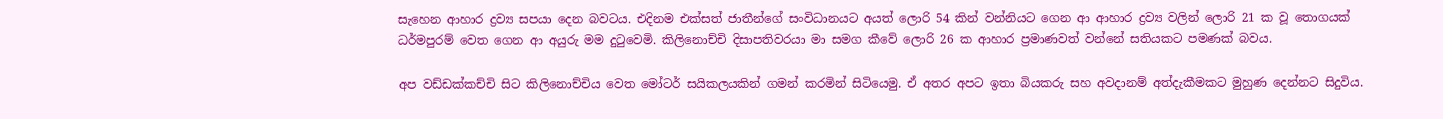සැහෙන ආහාර ද්‍රව්‍ය සපයා දෙන බවටය. එදිනම එක්සත් ජාතීන්ගේ සංවිධානයට අයත් ලොරි 54 කින් වන්නියට ගෙන ආ ආහාර ද්‍රව්‍ය වලින් ලොරි 21 ක වූ තොගයක් ධර්මපුරම් වෙත ගෙන ආ අයුරු මම දුටුවෙමි. කිලිනොච්චි දිසාපතිවරයා මා සමග කීවේ ලොරි 26 ක ආහාර ප්‍රමාණවත් වන්නේ සතියකට පමණක් බවය.

අප වඩ්ඩක්කච්චි සිට කිලිනොච්චිය වෙත මෝටර් සයිකලයකින් ගමන් කරමින් සිටියෙමු. ඒ අතර අපට ඉතා බියකරු සහ අවදානම් අත්දැකීමකට මුහුණ දෙන්නට සිදුවිය.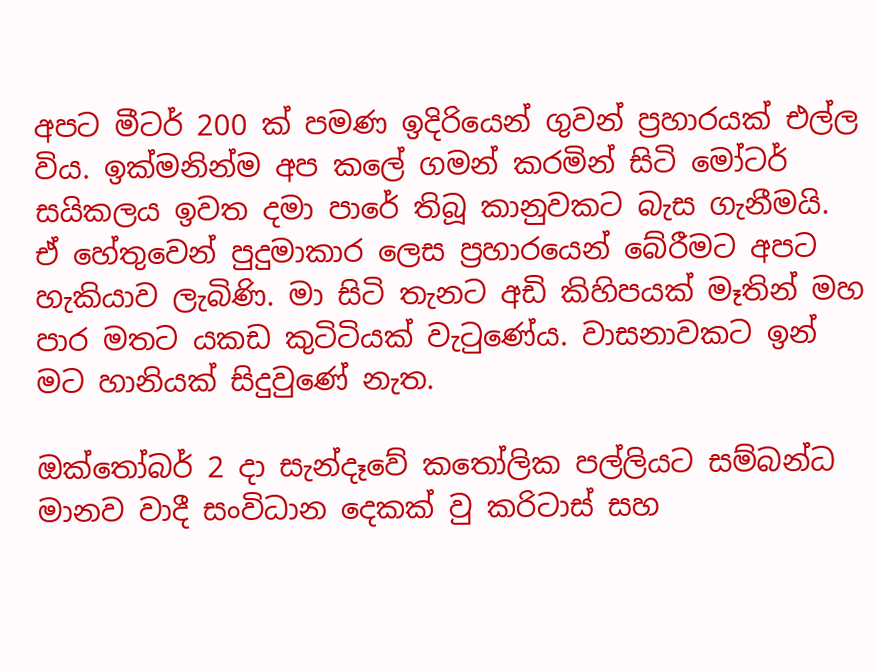අපට මීටර් 200 ක් පමණ ඉදිරියෙන් ගුවන් ප්‍රහාරයක් එල්ල විය. ඉක්මනින්ම අප කලේ ගමන් කරමින් සිටි මෝටර් සයිකලය ඉවත දමා පාරේ තිබූ කානුවකට බැස ගැනීමයි. ඒ හේතුවෙන් පුදුමාකාර ලෙස ප්‍රහාරයෙන් බේරීමට අපට හැකියාව ලැබිණි. මා සිටි තැනට අඩි කිහිපයක් මෑතින් මහ පාර මතට යකඩ කුටිටියක් වැටුණේය. වාසනාවකට ඉන් මට හානියක් සිදුවුණේ නැත.

ඔක්තෝබර් 2 දා සැන්දෑවේ කතෝලික පල්ලියට සම්බන්ධ මානව වාදී සංවිධාන දෙකක් වු කරිටාස් සහ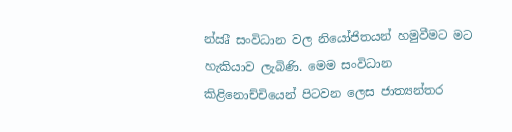න්‍ඍී සංවිධාන වල නියෝජිතයන් හමුවීමට මට හැකියාව ලැබිණි. මෙම සංවිධාන කිළිනොච්චියෙන් පිටවන ලෙස ජාත්‍යන්තර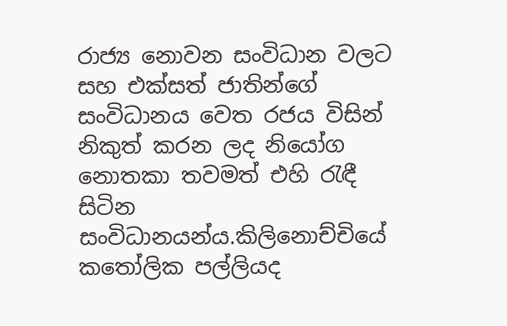රාජ්‍ය නොවන සංවිධාන වලට සහ එක්සත් ජාතින්ගේ සංවිධානය වෙත රජය විසින් නිකුත් කරන ලද නියෝග නොතකා තවමත් එහි රැඳී සිටින සංවිධානයන්ය.කිලිනොච්චියේ කතෝලික පල්ලියද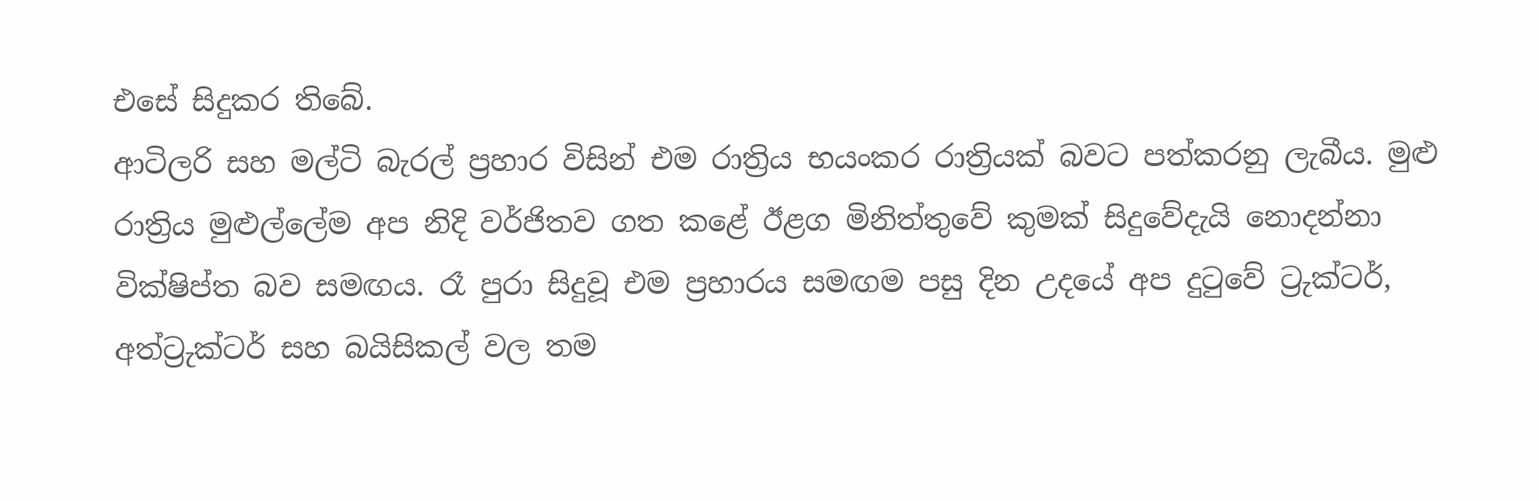එසේ සිදුකර තිබේ.
ආටිලරි සහ මල්ටි බැරල් ප්‍රහාර විසින් එම රාත්‍රිය භයංකර රාත්‍රියක් බවට පත්කරනු ලැබීය. මුළු රාත්‍රිය මුළුල්ලේම අප නිදි වර්ජිතව ගත කළේ ඊළග මිනිත්තුවේ කුමක් සිදුවේදැයි නොදන්නා වික්ෂිප්ත බව සමඟය. රෑ පුරා සිදුවූ එම ප්‍රහාරය සමඟම පසු දින උදයේ අප දුටුවේ ට්‍රුක්ටර්, අත්ට්‍රුක්ටර් සහ බයිසිකල් වල තම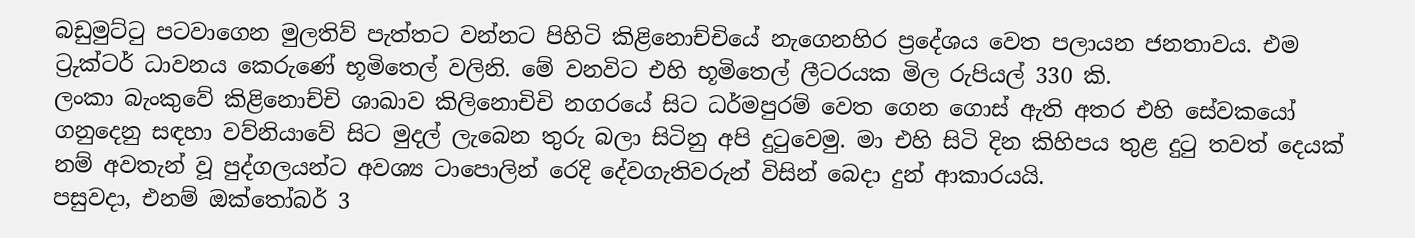බඩුමුට්ටු පටවාගෙන මුලතිව් පැත්තට වන්නට පිහිටි කිළිනොච්චියේ නැගෙනහිර ප්‍රදේශය වෙත පලායන ජනතාවය. එම ට්‍රුක්ටර් ධාවනය කෙරුණේ භූමිතෙල් වලිනි. මේ වනවිට එහි භූමිතෙල් ලීටරයක මිල රුපියල් 330 කි.
ලංකා බැංකුවේ කිළිනොච්චි ශාඛාව කිලිනොචිචි නගරයේ සිට ධර්මපුරම් වෙත ගෙන ගොස් ඇති අතර එහි සේවකයෝ ගනුදෙනු සඳහා වව්නියාවේ සිට මුදල් ලැබෙන තුරු බලා සිටිනු අපි දුටුවෙමු. මා එහි සිටි දින කිහිපය තුළ දුටු තවත් දෙයක් නම් අවතැන් වූ පුද්ගලයන්ට අවශ්‍ය ටාපොලින් රෙදි දේවගැතිවරුන් විසින් බෙදා දුන් ආකාරයයි.
පසුවදා, එනම් ඔක්තෝබර් 3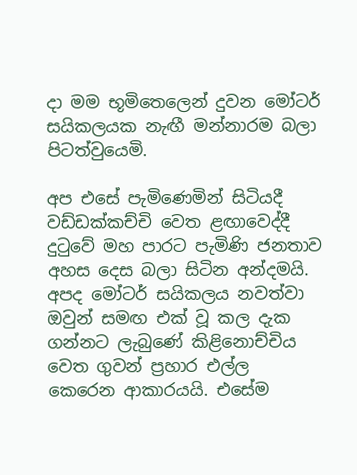දා මම භූමිතෙලෙන් දුවන මෝටර් සයිකලයක නැඟී මන්නාරම බලා පිටත්වුයෙමි.

අප එසේ පැමිණෙමින් සිටියදී වඩ්ඩක්කච්චි වෙත ළඟාවෙද්දී දුටුවේ මහ පාරට පැමිණි ජනතාව අහස දෙස බලා සිටින අන්දමයි. අපද මෝටර් සයිකලය නවත්වා ඔවුන් සමඟ එක් වූ කල දැක ගන්නට ලැබුණේ කිළිනොච්චිය වෙත ගුවන් ප්‍රහාර එල්ල කෙරෙන ආකාරයයි. එසේම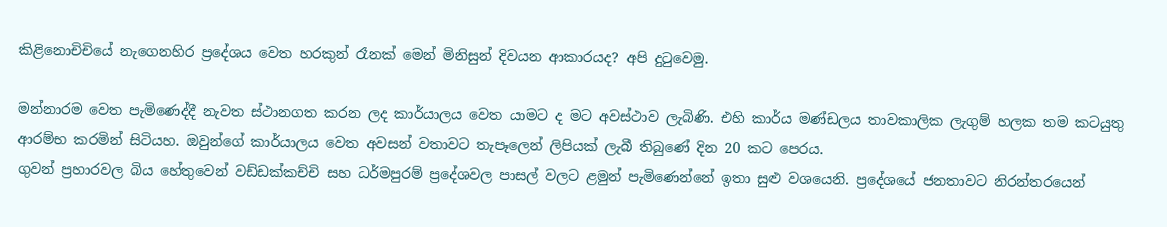කිළිනොචිචියේ නැගෙනහිර ප්‍රදේශය වෙත හරකුන් රෑනක් මෙන් මිනිසුන් දිවයන ආකාරයද? අපි දුටුවෙමු.

මන්නාරම වෙත පැමිණෙද්දී නැවත ස්ථානගත කරන ලද කාර්යාලය වෙත යාමට ද මට අවස්ථාව ලැබිණි. එහි කාර්ය මණ්ඩලය තාවකාලික ලැගුම් හලක තම කටයුතු ආරම්භ කරමින් සිටියහ. ඔවුන්ගේ කාර්යාලය වෙත අවසන් වතාවට තැපෑලෙන් ලිපියක් ලැබී තිබුණේ දින 20 කට පෙරය.
ගුවන් ප්‍රහාරවල බිය හේතුවෙන් වඩ්ඩක්කච්චි සහ ධර්මපුරම් ප්‍රදේශවල පාසල් වලට ළමුන් පැමිණෙන්නේ ඉතා සුළු වශයෙනි. ප්‍රදේශයේ ජනතාවට නිරන්තරයෙන්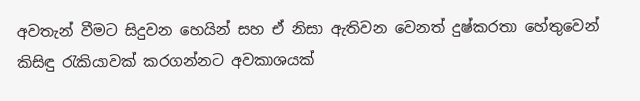අවතැන් වීමට සිදුවන හෙයින් සහ ඒ නිසා ඇතිවන වෙනත් දුෂ්කරතා හේතුවෙන් කිසිඳු රැකියාවක් කරගන්නට අවකාශයක්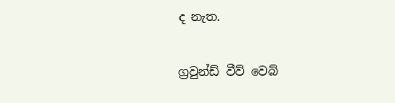ද නැත.

ග්‍රවුන්ඩ් වීව් වෙබ්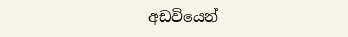අඩවියෙන්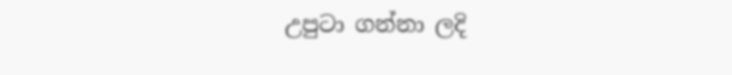උපුටා ගන්නා ලදි